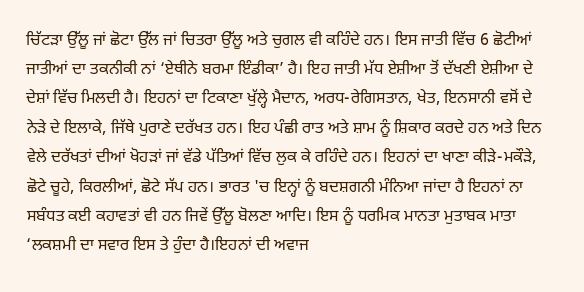ਚਿੱਟੜਾ ਉੱਲੂ ਜਾਂ ਛੋਟਾ ਉੱਲ ਜਾਂ ਚਿਤਰਾ ਉੱਲੂ ਅਤੇ ਚੁਗਲ ਵੀ ਕਹਿੰਦੇ ਹਨ। ਇਸ ਜਾਤੀ ਵਿੱਚ 6 ਛੋਟੀਆਂ ਜਾਤੀਆਂ ਦਾ ਤਕਨੀਕੀ ਨਾਂ ‘ਏਥੀਨੇ ਬਰਮਾ ਇੰਡੀਕਾ’ ਹੈ। ਇਹ ਜਾਤੀ ਮੱਧ ਏਸ਼ੀਆ ਤੋਂ ਦੱਖਣੀ ਏਸ਼ੀਆ ਦੇ ਦੇਸ਼ਾਂ ਵਿੱਚ ਮਿਲਦੀ ਹੈ। ਇਹਨਾਂ ਦਾ ਟਿਕਾਣਾ ਖੁੱਲ੍ਹੇ ਮੈਦਾਨ, ਅਰਧ-ਰੇਗਿਸਤਾਨ, ਖੇਤ, ਇਨਸਾਨੀ ਵਸੋਂ ਦੇ ਨੇੜੇ ਦੇ ਇਲਾਕੇ, ਜਿੱਥੇ ਪੁਰਾਣੇ ਦਰੱਖਤ ਹਨ। ਇਹ ਪੰਛੀ ਰਾਤ ਅਤੇ ਸ਼ਾਮ ਨੂੰ ਸ਼ਿਕਾਰ ਕਰਦੇ ਹਨ ਅਤੇ ਦਿਨ ਵੇਲੇ ਦਰੱਖਤਾਂ ਦੀਆਂ ਖੋਹੜਾਂ ਜਾਂ ਵੱਡੇ ਪੱਤਿਆਂ ਵਿੱਚ ਲੁਕ ਕੇ ਰਹਿੰਦੇ ਹਨ। ਇਹਨਾਂ ਦਾ ਖਾਣਾ ਕੀੜੇ-ਮਕੌੜੇ, ਛੋਟੇ ਚੂਹੇ, ਕਿਰਲੀਆਂ, ਛੋਟੇ ਸੱਪ ਹਨ। ਭਾਰਤ 'ਚ ਇਨ੍ਹਾਂ ਨੂੰ ਬਦਸ਼ਗਨੀ ਮੰਨਿਆ ਜਾਂਦਾ ਹੈ ਇਹਨਾਂ ਨਾ ਸਬੰਧਤ ਕਈ ਕਹਾਵਤਾਂ ਵੀ ਹਨ ਜਿਵੇਂ ਉੱਲੂ ਬੋਲਣਾ ਆਦਿ। ਇਸ ਨੂੰ ਧਰਮਿਕ ਮਾਨਤਾ ਮੁਤਾਬਕ ਮਾਤਾ ‘ਲਕਸ਼ਮੀ ਦਾ ਸਵਾਰ ਇਸ ਤੇ ਹੁੰਦਾ ਹੈ।ਇਹਨਾਂ ਦੀ ਅਵਾਜ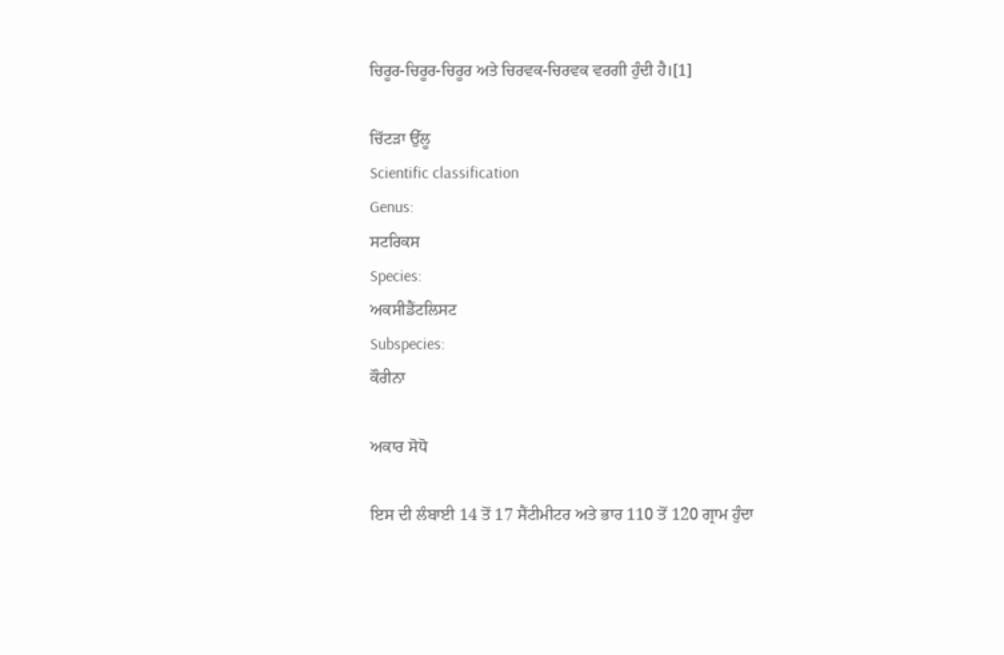ਚਿਰੂਰ-ਚਿਰੂਰ-ਚਿਰੂਰ ਅਤੇ ਚਿਰਵਕ-ਚਿਰਵਕ ਵਰਗੀ ਹੁੰਦੀ ਹੈ।[1]

ਚਿੱਟੜਾ ਉੱਲੂ
Scientific classification
Genus:
ਸਟਰਿਕਸ
Species:
ਅਕਸੀਡੈਂਟਲਿਸਟ
Subspecies:
ਕੌਰੀਨਾ

ਅਕਾਰ ਸੋਧੋ

ਇਸ ਦੀ ਲੰਬਾਈ 14 ਤੋਂ 17 ਸੈਂਟੀਮੀਟਰ ਅਤੇ ਭਾਰ 110 ਤੋਂ 120 ਗ੍ਰਾਮ ਹੁੰਦਾ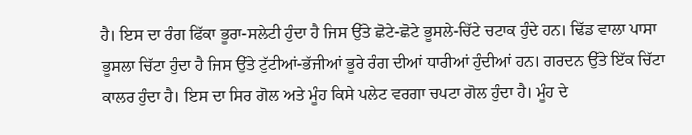ਹੈ। ਇਸ ਦਾ ਰੰਗ ਫਿੱਕਾ ਭੂਰਾ-ਸਲੇਟੀ ਹੁੰਦਾ ਹੈ ਜਿਸ ਉੱਤੇ ਛੋਟੇ-ਛੋਟੇ ਭੂਸਲੇ-ਚਿੱਟੇ ਚਟਾਕ ਹੁੰਦੇ ਹਨ। ਢਿੱਡ ਵਾਲਾ ਪਾਸਾ ਭੂਸਲਾ ਚਿੱਟਾ ਹੁੰਦਾ ਹੈ ਜਿਸ ਉੱਤੇ ਟੁੱਟੀਆਂ-ਭੱਜੀਆਂ ਭੂਰੇ ਰੰਗ ਦੀਆਂ ਧਾਰੀਆਂ ਹੁੰਦੀਆਂ ਹਨ। ਗਰਦਨ ਉੱਤੇ ਇੱਕ ਚਿੱਟਾ ਕਾਲਰ ਹੁੰਦਾ ਹੈ। ਇਸ ਦਾ ਸਿਰ ਗੋਲ ਅਤੇ ਮੂੰਹ ਕਿਸੇ ਪਲੇਟ ਵਰਗਾ ਚਪਟਾ ਗੋਲ ਹੁੰਦਾ ਹੈ। ਮੂੰਹ ਦੇ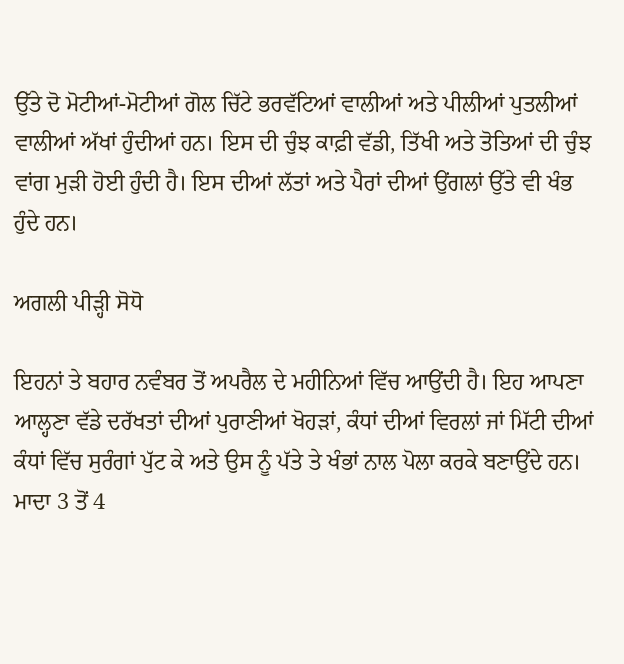ਉੱਤੇ ਦੋ ਮੋਟੀਆਂ-ਮੋਟੀਆਂ ਗੋਲ ਚਿੱਟੇ ਭਰਵੱਟਿਆਂ ਵਾਲੀਆਂ ਅਤੇ ਪੀਲੀਆਂ ਪੁਤਲੀਆਂ ਵਾਲੀਆਂ ਅੱਖਾਂ ਹੁੰਦੀਆਂ ਹਨ। ਇਸ ਦੀ ਚੁੰਝ ਕਾਫ਼ੀ ਵੱਡੀ, ਤਿੱਖੀ ਅਤੇ ਤੋਤਿਆਂ ਦੀ ਚੁੰਝ ਵਾਂਗ ਮੁੜੀ ਹੋਈ ਹੁੰਦੀ ਹੈ। ਇਸ ਦੀਆਂ ਲੱਤਾਂ ਅਤੇ ਪੈਰਾਂ ਦੀਆਂ ਉਂਗਲਾਂ ਉੱਤੇ ਵੀ ਖੰਭ ਹੁੰਦੇ ਹਨ।

ਅਗਲੀ ਪੀੜ੍ਹੀ ਸੋਧੋ

ਇਹਨਾਂ ਤੇ ਬਹਾਰ ਨਵੰਬਰ ਤੋਂ ਅਪਰੈਲ ਦੇ ਮਹੀਨਿਆਂ ਵਿੱਚ ਆਉਂਦੀ ਹੈ। ਇਹ ਆਪਣਾ ਆਲ੍ਹਣਾ ਵੱਡੇ ਦਰੱਖਤਾਂ ਦੀਆਂ ਪੁਰਾਣੀਆਂ ਖੋਹੜਾਂ, ਕੰਧਾਂ ਦੀਆਂ ਵਿਰਲਾਂ ਜਾਂ ਮਿੱਟੀ ਦੀਆਂ ਕੰਧਾਂ ਵਿੱਚ ਸੁਰੰਗਾਂ ਪੁੱਟ ਕੇ ਅਤੇ ਉਸ ਨੂੰ ਪੱਤੇ ਤੇ ਖੰਭਾਂ ਨਾਲ ਪੋਲਾ ਕਰਕੇ ਬਣਾਉਂਦੇ ਹਨ। ਮਾਦਾ 3 ਤੋਂ 4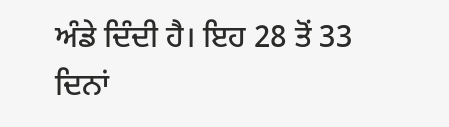ਅੰਡੇ ਦਿੰਦੀ ਹੈ। ਇਹ 28 ਤੋਂ 33 ਦਿਨਾਂ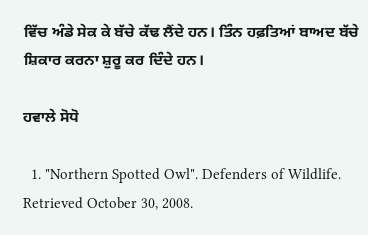ਵਿੱਚ ਅੰਡੇ ਸੇਕ ਕੇ ਬੱਚੇ ਕੱਢ ਲੈਂਦੇ ਹਨ। ਤਿੰਨ ਹਫ਼ਤਿਆਂ ਬਾਅਦ ਬੱਚੇ ਸ਼ਿਕਾਰ ਕਰਨਾ ਸ਼ੁਰੂ ਕਰ ਦਿੰਦੇ ਹਨ।

ਹਵਾਲੇ ਸੋਧੋ

  1. "Northern Spotted Owl". Defenders of Wildlife. Retrieved October 30, 2008.